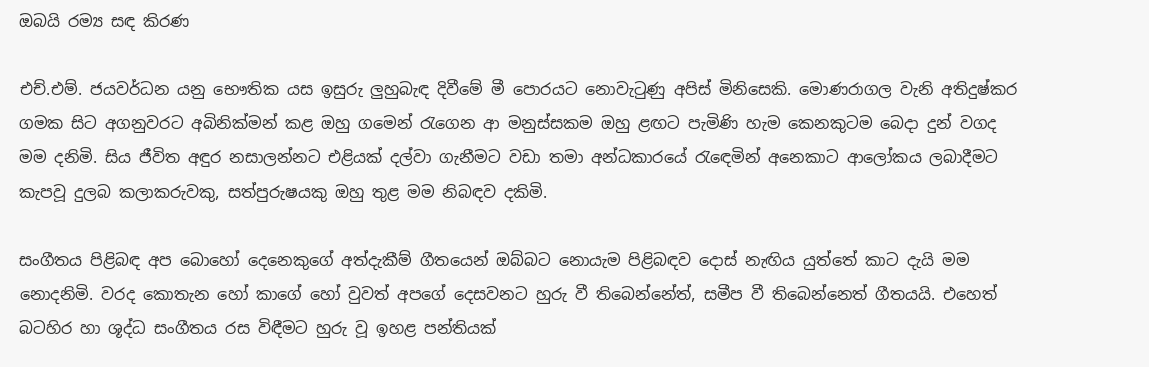ඔබයි රම්‍ය සඳ කිරණ

එච්.එම්. ජයවර්ධන යනු භෞතික යස ඉසුරු ලුහුබැඳ දිවීමේ මී පොරයට නොවැටුණු අපිස්‌ මිනිසෙකි. මොණරාගල වැනි අතිදුෂ්කර ගමක සිට අගනුවරට අබිනික්‌මන් කළ ඔහු ගමෙන් රැගෙන ආ මනුස්‌සකම ඔහු ළඟට පැමිණි හැම කෙනකුටම බෙදා දුන් වගද මම දනිමි. සිය ජීවිත අඳුර නසාලන්නට එළියක්‌ දල්වා ගැනීමට වඩා තමා අන්ධකාරයේ රැඳෙමින් අනෙකාට ආලෝකය ලබාදීමට කැපවූ දුලබ කලාකරුවකු, සත්පුරුෂයකු ඔහු තුළ මම නිබඳව දකිමි.

සංගීතය පිළිබඳ අප බොහෝ දෙනෙකුගේ අත්දැකීම් ගීතයෙන් ඔබ්බට නොයැම පිළිබඳව දොස්‌ නැඟිය යුත්තේ කාට දැයි මම නොදනිමි. වරද කොතැන හෝ කාගේ හෝ වුවත් අපගේ දෙසවනට හුරු වී තිබෙන්නේත්, සමීප වී තිබෙන්නෙත් ගීතයයි. එහෙත් බටහිර හා ශූද්ධ සංගීතය රස විඳීමට හුරු වූ ඉහළ පන්තියක්‌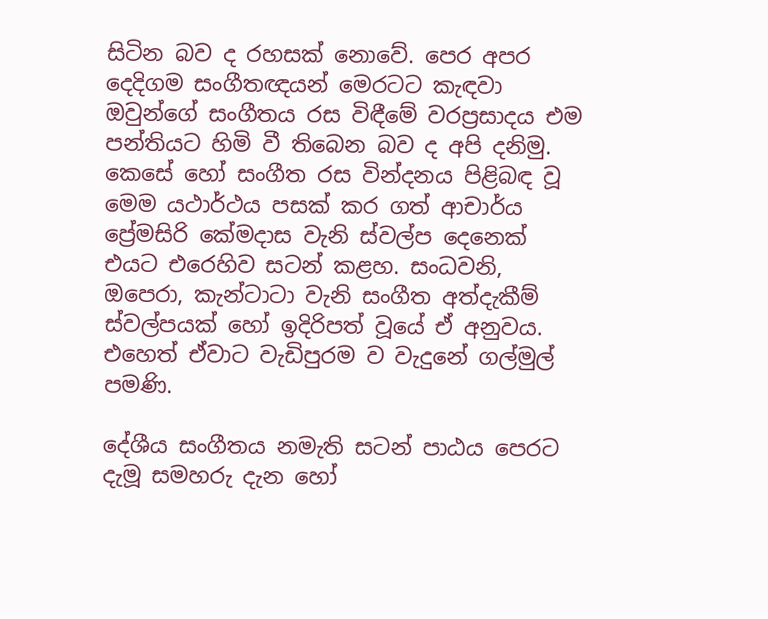සිටින බව ද රහසක්‌ නොවේ. පෙර අපර දෙදිගම සංගීතඥයන් මෙරටට කැඳවා ඔවුන්ගේ සංගීතය රස විඳීමේ වරප්‍රසාදය එම පන්තියට හිමි වී තිබෙන බව ද අපි දනිමු. කෙසේ හෝ සංගීත රස වින්දනය පිළිබඳ වූ මෙම යථාර්ථය පසක්‌ කර ගත් ආචාර්ය ප්‍රේමසිරි කේමදාස වැනි ස්‌වල්ප දෙනෙක්‌ එයට එරෙහිව සටන් කළහ. සංධවනි, ඔපෙරා, කැන්ටාටා වැනි සංගීත අත්දැකීම් ස්‌වල්පයක්‌ හෝ ඉදිරිපත් වූයේ ඒ අනුවය. එහෙත් ඒවාට වැඩිපුරම ව වැදුනේ ගල්මුල් පමණි.

දේශීය සංගීතය නමැති සටන් පාඨය පෙරට දැමූ සමහරු දැන හෝ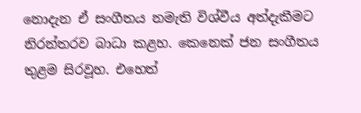නොදැන ඒ සංගීතය නමැති විශ්වීය අත්දැකීමට නිරන්තරව බාධා කළහ. කෙනෙක්‌ ජන සංගීතය තුළම සිරවූහ. එහෙත්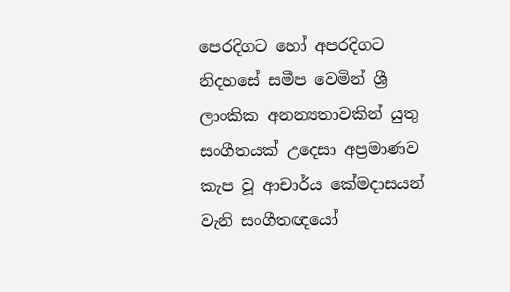පෙරදිගට හෝ අපරදිගට නිදහසේ සමීප වෙමින් ශ්‍රී ලාංකික අනන්‍යතාවකින් යුතු සංගීතයක්‌ උදෙසා අප්‍රමාණව කැප වූ ආචාර්ය කේමදාසයන් වැනි සංගීතඥයෝ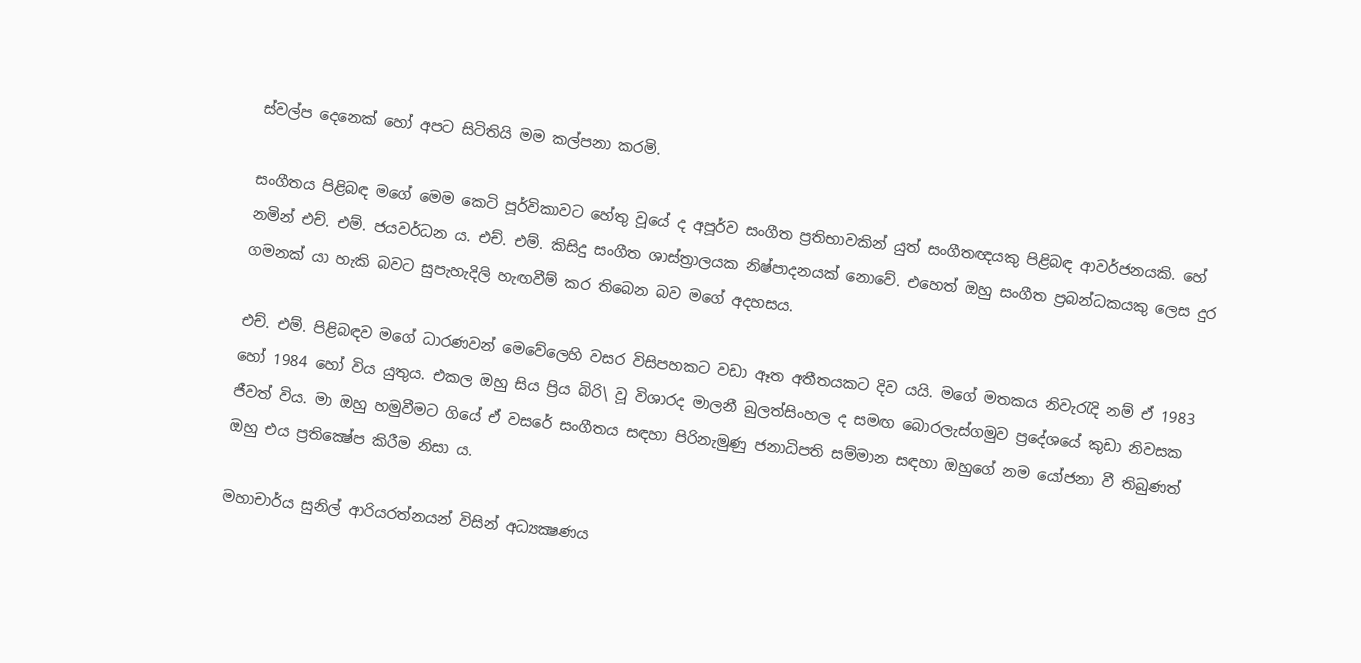ස්‌වල්ප දෙනෙක්‌ හෝ අපට සිටිතියි මම කල්පනා කරමි.

සංගීතය පිළිබඳ මගේ මෙම කෙටි පූර්විකාවට හේතු වූයේ ද අපූර්ව සංගීත ප්‍රතිභාවකින් යුත් සංගීතඥයකු පිළිබඳ ආවර්ජනයකි. හේ නමින් එච්. එම්. ජයවර්ධන ය. එච්. එම්. කිසිදු සංගීත ශාස්‌ත්‍රාලයක නිෂ්පාදනයක්‌ නොවේ. එහෙත් ඔහු සංගීත ප්‍රබන්ධකයකු ලෙස දුර ගමනක්‌ යා හැකි බවට සුපැහැදිලි හැඟවීම් කර තිබෙන බව මගේ අදහසය.

එච්. එම්. පිළිබඳව මගේ ධාරණවන් මෙවේලෙහි වසර විසිපහකට වඩා ඈත අතීතයකට දිව යයි. මගේ මතකය නිවැරැදි නම් ඒ 1983 හෝ 1984 හෝ විය යුතුය. එකල ඔහු සිය ප්‍රිය බිරි\ වූ විශාරද මාලනී බුලත්සිංහල ද සමඟ බොරලැස්‌ගමුව ප්‍රදේශයේ කුඩා නිවසක ජීවත් විය. මා ඔහු හමුවීමට ගියේ ඒ වසරේ සංගීතය සඳහා පිරිනැමුණු ජනාධිපති සම්මාන සඳහා ඔහුගේ නම යෝජනා වී තිබුණත් ඔහු එය ප්‍රතික්‍ෂේප කිරීම නිසා ය.

මහාචාර්ය සුනිල් ආරියරත්නයන් විසින් අධ්‍යක්‍ෂණය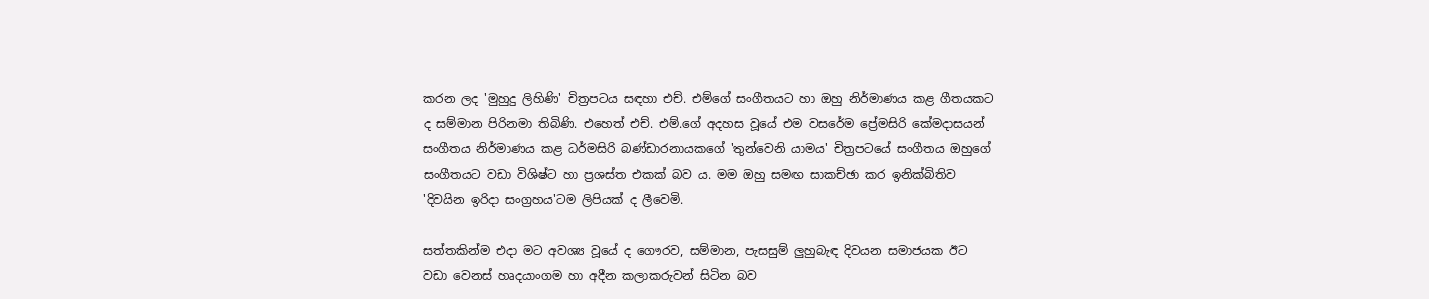කරන ලද 'මුහුදු ලිහිණි' චිත්‍රපටය සඳහා එච්. එම්ගේ සංගීතයට හා ඔහු නිර්මාණය කළ ගීතයකට ද සම්මාන පිරිනමා තිබිණි. එහෙත් එච්. එම්.ගේ අදහස වූයේ එම වසරේම ප්‍රේමසිරි කේමදාසයන් සංගීතය නිර්මාණය කළ ධර්මසිරි බණ්‌ඩාරනායකගේ 'තුන්වෙනි යාමය' චිත්‍රපටයේ සංගීතය ඔහුගේ සංගීතයට වඩා විශිෂ්ට හා ප්‍රශස්‌ත එකක්‌ බව ය. මම ඔහු සමඟ සාකච්ඡා කර ඉනික්‌බිතිව 'දිවයින ඉරිදා සංග්‍රහය'ටම ලිපියක්‌ ද ලීවෙමි.

සත්තකින්ම එදා මට අවශ්‍ය වූයේ ද ගෞරව, සම්මාන, පැසසුම් ලුහුබැඳ දිවයන සමාජයක ඊට වඩා වෙනස්‌ හෘදයාංගම හා අදීන කලාකරුවන් සිටින බව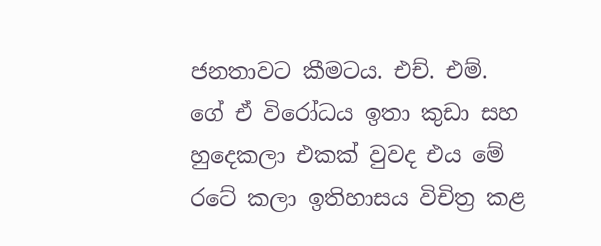ජනතාවට කීමටය. එච්. එම්. ගේ ඒ විරෝධය ඉතා කුඩා සහ හුදෙකලා එකක්‌ වුවද එය මේ රටේ කලා ඉතිහාසය විචිත්‍ර කළ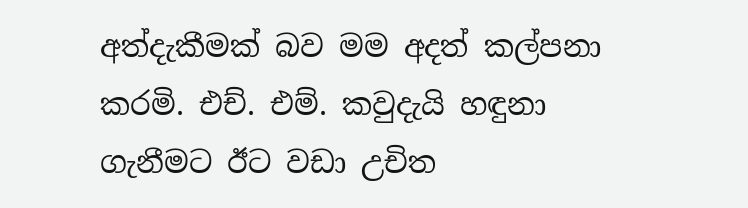අත්දැකීමක්‌ බව මම අදත් කල්පනා කරමි. එච්. එම්. කවුදැයි හඳුනා ගැනීමට ඊට වඩා උචිත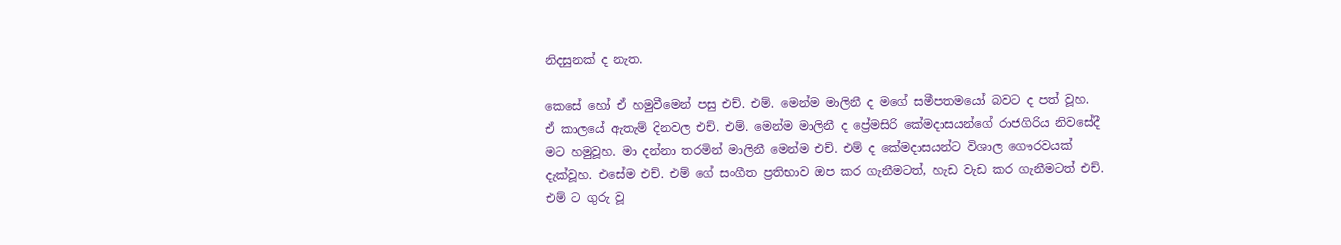නිදසුනක්‌ ද නැත.

කෙසේ හෝ ඒ හමුවීමෙන් පසු එච්. එම්. මෙන්ම මාලිනී ද මගේ සමීපතමයෝ බවට ද පත් වූහ. ඒ කාලයේ ඇතැම් දිනවල එච්. එම්. මෙන්ම මාලිනී ද ප්‍රේමසිරි කේමදාසයන්ගේ රාජගිරිය නිවසේදී මට හමුවූහ. මා දන්නා තරමින් මාලිනී මෙන්ම එච්. එම් ද කේමදාසයන්ට විශාල ගෞරවයක්‌ දැක්‌වූහ. එසේම එච්. එම් ගේ සංගීත ප්‍රතිභාව ඔප කර ගැනීමටත්, හැඩ වැඩ කර ගැනීමටත් එච්. එම් ට ගුරු වූ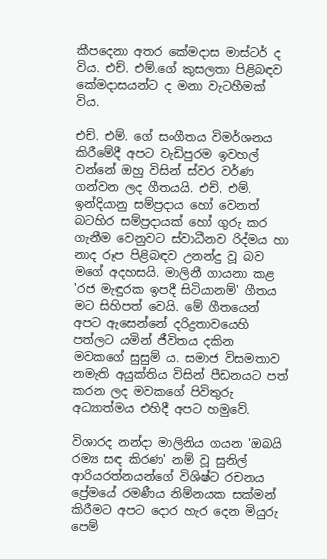කීපදෙනා අතර කේමදාස මාස්‌ටර් ද විය. එච්. එම්.ගේ කුසලතා පිළිබඳව කේමදාසයන්ට ද මනා වැටහීමක්‌ විය.

එච්. එම්. ගේ සංගීතය විමර්ශනය කිරීමේදී අපට වැඩිපුරම ඉවහල් වන්නේ ඔහු විසින් ස්‌වර වර්ණ ගන්වන ලද ගීතයයි. එච්. එම්. ඉන්දියානු සම්ප්‍රදාය හෝ වෙනත් බටහිර සම්ප්‍රදායක්‌ හෝ ගුරු කර ගැනීම වෙනුවට ස්‌වාධීනව රිද්මය හා නාද රූප පිළිබඳව උනන්දු වූ බව මගේ අදහසයි. මාලිනී ගායනා කළ 'රජ මැඳුරක ඉපදී සිටියානම්' ගීතය මට සිහිපත් වෙයි. මේ ගීතයෙන් අපට ඇසෙන්නේ දරිද්‍රතාවයෙහි පත්ලට යමින් ජීවිතය දකින මවකගේ සුසුම් ය. සමාජ විසමතාව නමැති අයුක්‌තිය විසින් පීඩනයට පත් කරන ලද මවකගේ පිවිතුරු අධ්‍යාත්මය එහිදී අපට හමුවේ.

විශාරද නන්දා මාලිනිය ගයන 'ඔබයි රම්‍ය සඳ කිරණ' නම් වූ සුනිල් ආරියරත්නයන්ගේ විශිෂ්ට රචනය ප්‍රේමයේ රමණීය නිම්නයක සක්‌මන් කිරීමට අපට දොර හැර දෙන මියුරු පෙම්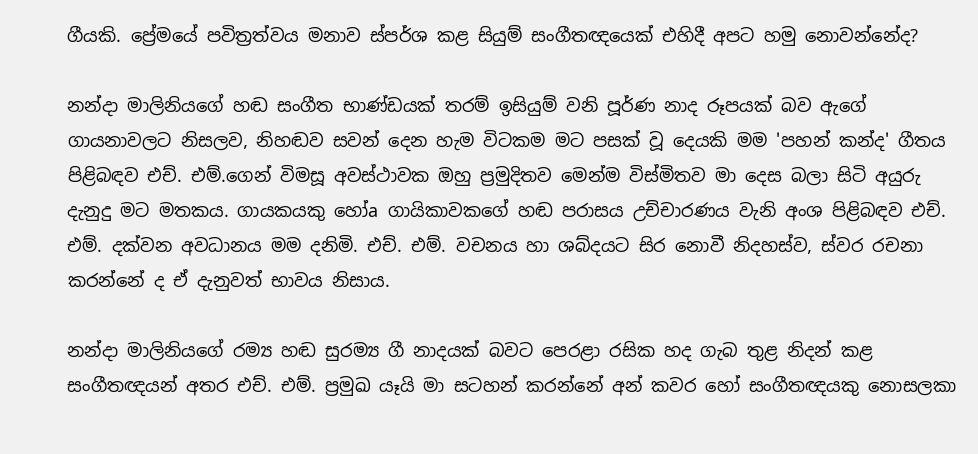ගීයකි. ප්‍රේමයේ පවිත්‍රත්වය මනාව ස්‌පර්ශ කළ සියුම් සංගීතඥයෙක්‌ එහිදී අපට හමු නොවන්නේද?

නන්දා මාලිනියගේ හඬ සංගීත භාණ්‌ඩයක්‌ තරම් ඉසියුම් වනි පූර්ණ නාද රූපයක්‌ බව ඇගේ ගායනාවලට නිසලව, නිහඬව සවන් දෙන හැම විටකම මට පසක්‌ වූ දෙයකි මම 'පහන් කන්ද' ගීතය පිළිබඳව එච්. එම්.ගෙන් විමසූ අවස්‌ථාවක ඔහු ප්‍රමුදිතව මෙන්ම විස්‌මිතව මා දෙස බලා සිටි අයුරු දැනුදු මට මතකය. ගායකයකු හෝa ගායිකාවකගේ හඬ පරාසය උච්චාරණය වැනි අංශ පිළිබඳව එච්. එම්. දක්‌වන අවධානය මම දනිමි. එච්. එම්. වචනය හා ශබ්දයට සිර නොවී නිදහස්‌ව, ස්‌වර රචනා කරන්නේ ද ඒ දැනුවත් භාවය නිසාය.

නන්දා මාලිනියගේ රම්‍ය හඬ සුරම්‍ය ගී නාදයක්‌ බවට පෙරළා රසික හද ගැබ තුළ නිදන් කළ සංගීතඥයන් අතර එච්. එම්. ප්‍රමුඛ යෑයි මා සටහන් කරන්නේ අන් කවර හෝ සංගීතඥයකු නොසලකා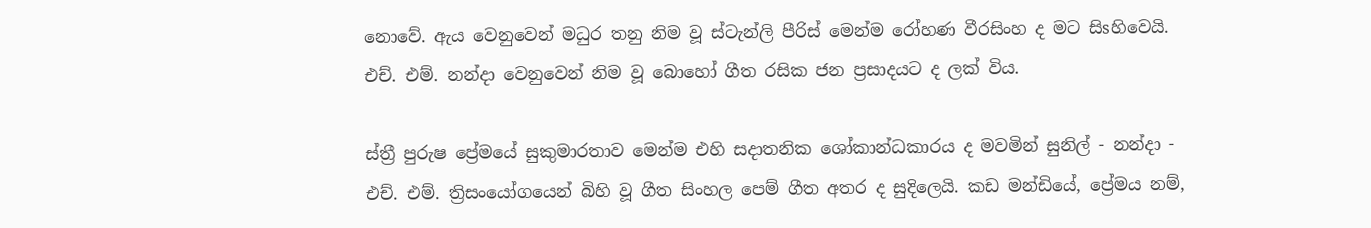නොවේ. ඇය වෙනුවෙන් මධුර තනු නිම වූ ස්‌ටැන්ලි පීරිස්‌ මෙන්ම රෝහණ වීරසිංහ ද මට සිsහිවෙයි. එච්. එම්. නන්දා වෙනුවෙන් නිම වූ බොහෝ ගීත රසික ජන ප්‍රසාදයට ද ලක්‌ විය.

ස්‌ත්‍රී පුරුෂ ප්‍රේමයේ සුකුමාරතාව මෙන්ම එහි සදාතනික ශෝකාන්ධකාරය ද මවමින් සුනිල් - නන්දා - එච්. එම්. ත්‍රිසංයෝගයෙන් බිහි වූ ගීත සිංහල පෙම් ගීත අතර ද සුදිලෙයි. කඩ මන්ඩියේ, ප්‍රේමය නම්,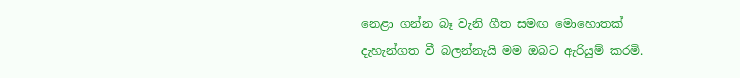නෙළා ගන්න බෑ වැනි ගීත සමඟ මොහොතක්‌ දැහැන්ගත වී බලන්නැයි මම ඔබට ඇරියුම් කරමි.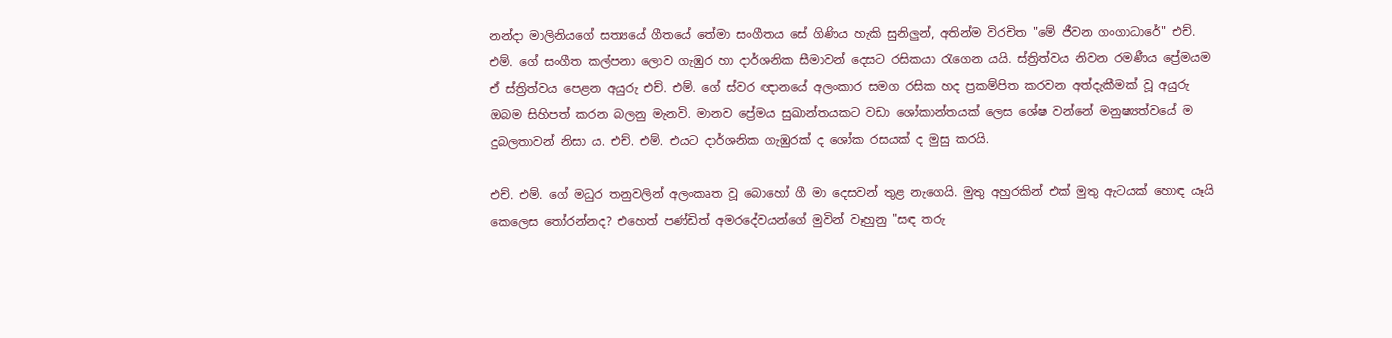නන්දා මාලිනියගේ සත්‍යයේ ගීතයේ තේමා සංගීතය සේ ගිණිය හැකි සුනිලුන්, අතින්ම විරචිත "මේ ජීවන ගංගාධාරේ" එච්. එම්. ගේ සංගීත කල්පනා ලොව ගැඹුර හා දාර්ශනික සීමාවන් දෙසට රසිකයා රැගෙන යයි. ස්‌ත්‍රිත්වය නිවන රමණීය ප්‍රේමයම ඒ ස්‌ත්‍රිත්වය පෙළන අයුරු එච්. එම්. ගේ ස්‌වර ඥානයේ අලංකාර සමග රසික හද ප්‍රකම්පිත කරවන අත්දැකීමක්‌ වූ අයුරු ඔබම සිහිපත් කරන බලනු මැනවි. මානව ප්‍රේමය සුඛාන්තයකට වඩා ශෝකාන්තයක්‌ ලෙස ශේෂ වන්නේ මනුෂ්‍යත්වයේ ම දුබලතාවන් නිසා ය. එච්. එම්. එයට දාර්ශනික ගැඹුරක්‌ ද ශෝක රසයක්‌ ද මුසු කරයි.

එච්. එම්. ගේ මධුර තනුවලින් අලංකෘත වූ බොහෝ ගී මා දෙසවන් තුළ නැගෙයි. මුතු අහුරකින් එක්‌ මුතු ඇටයක්‌ හොඳ යෑයි කෙලෙස තෝරන්නද? එහෙත් පණ්‌ඩිත් අමරදේවයන්ගේ මුවින් වෑහුනු "සඳ තරු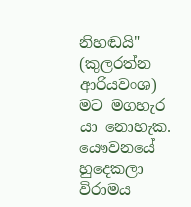නිහඬයි" (කුලරත්න ආරියවංශ) මට මගහැර යා නොහැක. යෞවනයේ හුදෙකලා විරාමය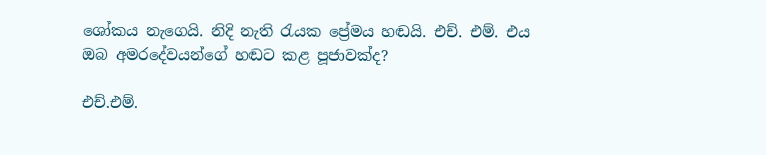ශෝකය නැගෙයි. නිදි නැති රැයක ප්‍රේමය හඬයි. එච්. එම්. එය ඔබ අමරදේවයන්ගේ හඬට කළ පූජාවක්‌ද?

එච්.එම්.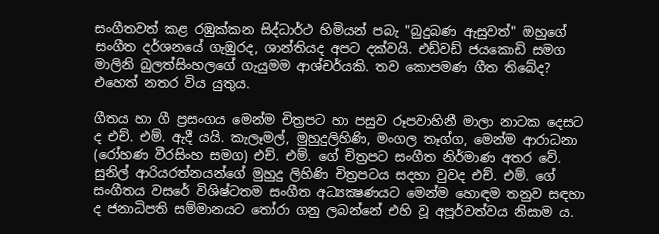සංගීතවත් කළ රඹුක්‌කන සිද්ධාර්ථ හිමියන් පබැ "බුදුබණ ඇසුවත්" ඔහුගේ සංගීත දර්ශනයේ ගැඹුරද, ශාන්තියද අපට දක්‌වයි. එඩ්වඩ් ජයකොඩි සමග මාලිනි බුලත්සිංහලගේ ගැයුමම ආශ්චර්යකි. තව කොපමණ ගීත තිබේද? එහෙත් නතර විය යුතුය.

ගීතය හා ගී ප්‍රසංගය මෙන්ම චිත්‍රපට හා පසුව රූපවාහිනී මාලා නාටක දෙසට ද එච්. එම්. ඇදී යයි. කැලෑමල්, මුහුදුලිහිණි, මංගල තෑග්ග, මෙන්ම ආරාධනා (රෝහණ වීරසිංහ සමග) එච්. එම්. ගේ චිත්‍රපට සංගීත නිර්මාණ අතර වේ. සුනිල් ආරියරත්නයන්ගේ මුහුදු ලිහිණි චිත්‍රපටය සදහා වුවද එච්. එම්. ගේ සංගීතය වසරේ විශිෂ්ටතම සංගීත අධ්‍යක්‍ෂණයට මෙන්ම හොඳම තනුව සඳහා ද ජනාධිපති සම්මානයට තෝරා ගනු ලබන්නේ එහි වූ අපූර්වත්වය නිසාම ය.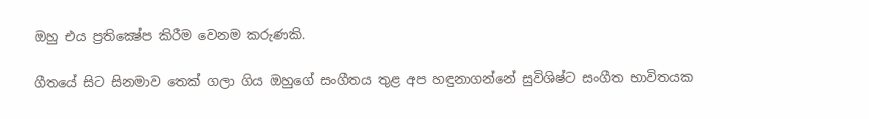ඔහු එය ප්‍රතික්‍ෂේප කිරීම වෙනම කරුණකි.

ගීතයේ සිට සිනමාව තෙක්‌ ගලා ගිය ඔහුගේ සංගීතය තුළ අප හඳුනාගන්නේ සුවිශිෂ්ට සංගීත භාවිතයක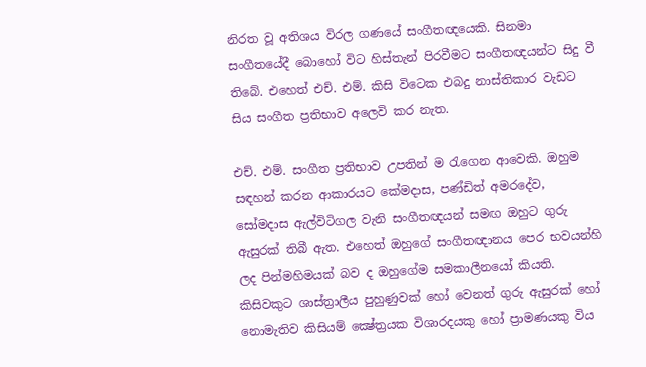නිරත වූ අතිශය විරල ගණයේ සංගීතඥයෙකි. සිනමා සංගීතයේදී බොහෝ විට හිස්‌තැන් පිරවීමට සංගීතඥයන්ට සිදු වී තිබේ. එහෙත් එච්. එම්. කිසි විටෙක එබදු නාස්‌තිකාර වැඩට සිය සංගීත ප්‍රතිභාව අලෙවි කර නැත.

එච්. එම්. සංගීත ප්‍රතිභාව උපතින් ම රැගෙන ආවෙකි. ඔහුම සඳහන් කරන ආකාරයට කේමදාස, පණ්‌ඩිත් අමරදේව, සෝමදාස ඇල්විටිගල වැනි සංගීතඥයන් සමඟ ඔහුට ගුරු ඇසුරක්‌ තිබී ඇත. එහෙත් ඔහුගේ සංගීතඥානය පෙර භවයන්හි ලද පින්මහිමයක්‌ බව ද ඔහුගේම සමකාලීනයෝ කියති. කිසිවකුට ශාස්‌ත්‍රාලීය පුහුණුවක්‌ හෝ වෙනත් ගුරු ඇසුරක්‌ හෝ නොමැතිව කිසියම් ක්‍ෂේත්‍රයක විශාරදයකු හෝ ප්‍රාමණයකු විය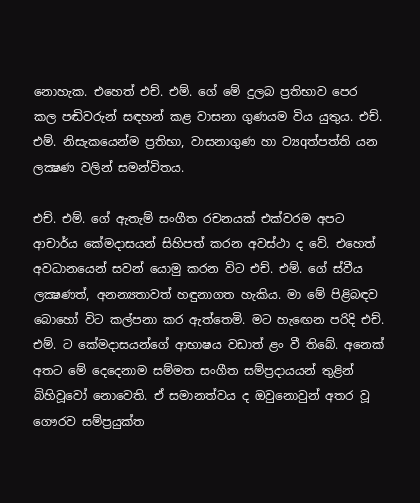නොහැක. එහෙත් එච්. එම්. ගේ මේ දුලබ ප්‍රතිභාව පෙර කල පඬිවරුන් සඳහන් කළ වාසනා ගුණයම විය යුතුය. එච්. එම්. නිසැකයෙන්ම ප්‍රතිභා, වාසනාගුණ හා ව්‍යqත්පත්ති යන ලක්‍ෂණ වලින් සමන්විතය.

එච්. එම්. ගේ ඇතැම් සංගීත රචනයක්‌ එක්‌වරම අපට ආචාර්ය කේමදාසයන් සිහිපත් කරන අවස්‌ථා ද වේ. එහෙත් අවධානයෙන් සවන් යොමු කරන විට එච්. එම්. ගේ ස්‌වීය ලක්‍ෂණත්, අනන්‍යතාවත් හඳුනාගත හැකිය. මා මේ පිළිබඳව බොහෝ විට කල්පනා කර ඇත්තෙමි. මට හැඟෙන පරිදි එච්. එම්. ට කේමදාසයන්ගේ ආභාෂය වඩාත් ළං වී තිබේ. අනෙක්‌ අතට මේ දෙදෙනාම සම්මත සංගීත සම්ප්‍රදායයන් තුළින් බිහිවූවෝ නොවෙති. ඒ සමානත්වය ද ඔවුනොවුන් අතර වූ ගෞරව සම්ප්‍රයුක්‌ත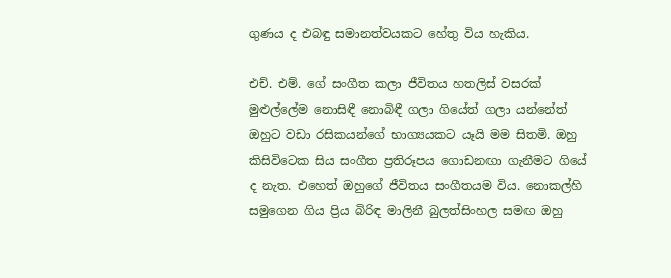ගුණය ද එබඳු සමානත්වයකට හේතු විය හැකිය.

එච්. එම්. ගේ සංගීත කලා ජීවිතය හතලිස්‌ වසරක්‌ මුළුල්ලේම නොසිඳී නොබිඳී ගලා ගියේත් ගලා යන්නේත් ඔහුට වඩා රසිකයන්ගේ භාග්‍යයකට යෑයි මම සිතමි. ඔහු කිසිවිටෙක සිය සංගීත ප්‍රතිරූපය ගොඩනඟා ගැනීමට ගියේ ද නැත. එහෙත් ඔහුගේ ජීවිතය සංගීතයම විය. නොකල්හි සමුගෙන ගිය ප්‍රිය බිරිඳ මාලිනී බුලත්සිංහල සමඟ ඔහු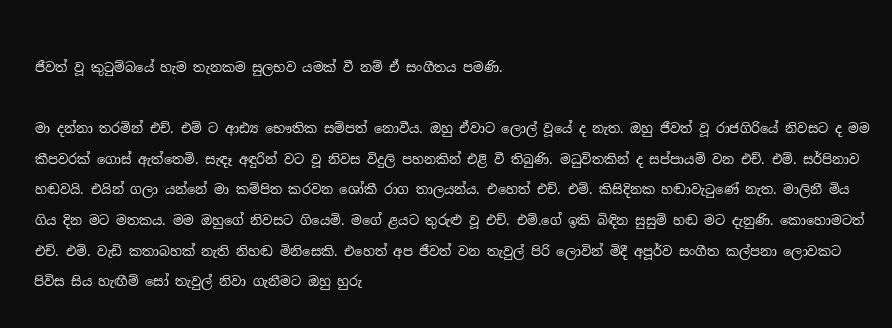ජීවත් වූ කුටුම්බයේ හැම තැනකම සුලභව යමක්‌ වී නම් ඒ සංගීතය පමණි.

මා දන්නා තරමින් එච්. එම් ට ආඪ්‍ය භෞතික සම්පත් නොවීය. ඔහු ඒවාට ලොල් වූයේ ද නැත. ඔහු ජීවත් වූ රාජගිරියේ නිවසට ද මම කීපවරක්‌ ගොස්‌ ඇත්තෙමි. සැඳෑ අඳුරින් වට වූ නිවස විදුලි පහනකින් එළි වී තිබුණි. මධුවිතකින් ද සප්පායම් වන එච්. එම්. සර්පිනාව හඬවයි. එයින් ගලා යන්නේ මා කම්පිත කරවන ශෝකී රාග තාලයන්ය. එහෙත් එච්. එම්. කිසිදිනක හඬාවැටුණේ නැත. මාලිනී මිය ගිය දින මට මතකය. මම ඔහුගේ නිවසට ගියෙමි. මගේ ළයට තුරුළු වූ එච්. එම්.ගේ ඉකි බිඳින සුසුම් හඬ මට දැනුණි. කොහොමටත් එච්. එම්. වැඩි කතාබහක්‌ නැති නිහඬ මිනිසෙකි. එහෙත් අප ජීවත් වන තැවුල් පිරි ලොවින් මිදී අපූර්ව සංගීත කල්පනා ලොවකට පිවිස සිය හැඟීම් සෝ තැවුල් නිවා ගැනීමට ඔහු හුරු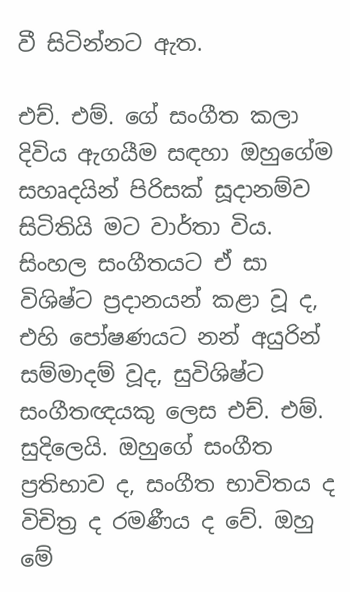වී සිටින්නට ඇත.

එච්. එම්. ගේ සංගීත කලා දිවිය ඇගයීම සඳහා ඔහුගේම සහෘදයින් පිරිසක්‌ සූදානම්ව සිටිතියි මට වාර්තා විය. සිංහල සංගීතයට ඒ සා විශිෂ්ට ප්‍රදානයන් කළා වූ ද, එහි පෝෂණයට නන් අයුරින් සම්මාදම් වූද, සුවිශිෂ්ට සංගීතඥයකු ලෙස එච්. එම්. සුදිලෙයි. ඔහුගේ සංගීත ප්‍රතිභාව ද, සංගීත භාවිතය ද විචිත්‍ර ද රමණීය ද වේ. ඔහු මේ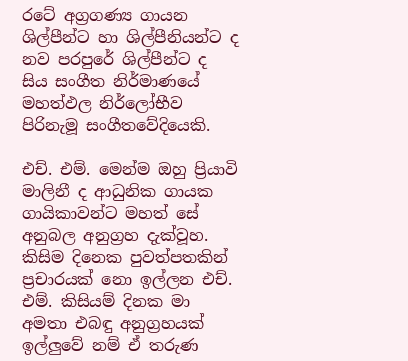රටේ අග්‍රගණ්‍ය ගායන ශිල්පීන්ට හා ශිල්පීනියන්ට ද නව පරපුරේ ශිල්පීන්ට ද සිය සංගීත නිර්මාණයේ මහත්ඵල නිර්ලෝභීව පිරිනැමූ සංගීතවේදියෙකි.

එච්. එම්. මෙන්ම ඔහු ප්‍රියාවි මාලිනී ද ආධුනික ගායක ගායිකාවන්ට මහත් සේ අනුබල අනුග්‍රහ දැක්‌වූහ. කිසිම දිනෙක පුවත්පතකින් ප්‍රචාරයක්‌ නො ඉල්ලන එච්. එම්. කිසියම් දිනක මා අමතා එබඳු අනුග්‍රහයක්‌ ඉල්ලුවේ නම් ඒ තරුණ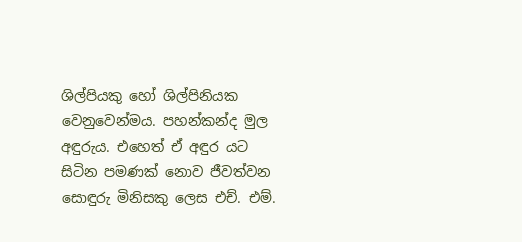ශිල්පියකු හෝ ශිල්පිනියක වෙනුවෙන්මය. පහන්කන්ද මුල අඳුරුය. එහෙත් ඒ අඳුර යට සිටින පමණක්‌ නොව ජීවත්වන සොඳුරු මිනිසකු ලෙස එච්. එම්.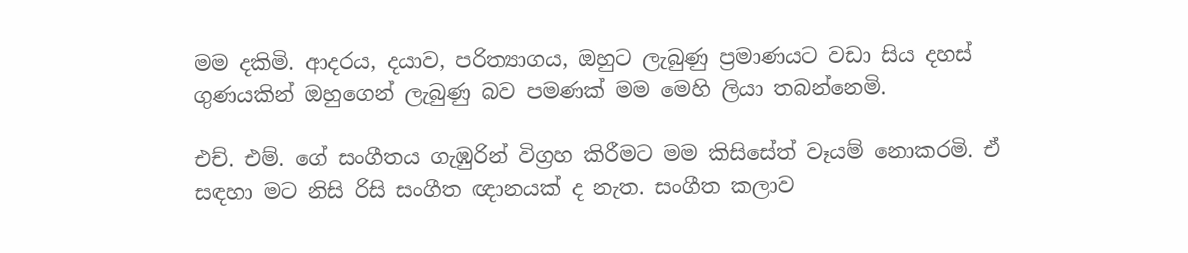මම දකිමි. ආදරය, දයාව, පරිත්‍යාගය, ඔහුට ලැබුණු ප්‍රමාණයට වඩා සිය දහස්‌ ගුණයකින් ඔහුගෙන් ලැබුණු බව පමණක්‌ මම මෙහි ලියා තබන්නෙමි.

එච්. එම්. ගේ සංගීතය ගැඹුරින් විග්‍රහ කිරීමට මම කිසිසේත් වෑයම් නොකරමි. ඒ සඳහා මට නිසි රිසි සංගීත ඥානයක්‌ ද නැත. සංගීත කලාව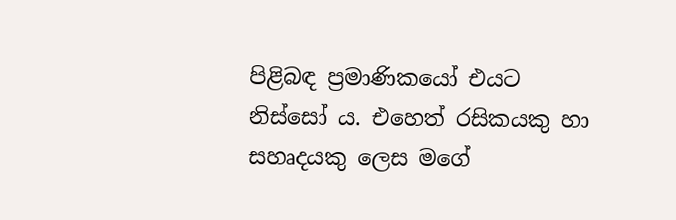පිළිබඳ ප්‍රමාණිකයෝ එයට නිස්‌සෝ ය. එහෙත් රසිකයකු හා සහෘදයකු ලෙස මගේ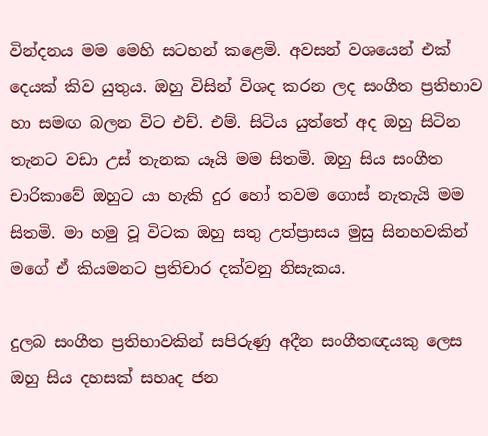වින්දනය මම මෙහි සටහන් කළෙමි. අවසන් වශයෙන් එක්‌ දෙයක්‌ කිව යුතුය. ඔහු විසින් විශද කරන ලද සංගීත ප්‍රතිභාව හා සමඟ බලන විට එච්. එම්. සිටිය යුත්තේ අද ඔහු සිටින තැනට වඩා උස්‌ තැනක යෑයි මම සිතමි. ඔහු සිය සංගීත චාරිකාවේ ඔහුට යා හැකි දුර හෝ තවම ගොස්‌ නැතැයි මම සිතමි. මා හමු වූ විටක ඔහු සතු උත්ප්‍රාසය මුසු සිනහවකින් මගේ ඒ කියමනට ප්‍රතිචාර දක්‌වනු නිසැකය.

දුලබ සංගීත ප්‍රතිභාවකින් සපිරුණු අදීන සංගීතඥයකු ලෙස ඔහු සිය දහසක්‌ සහෘද ජන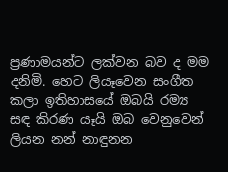ප්‍රණාමයන්ට ලක්‌වන බව ද මම දනිමි. හෙට ලියෑවෙන සංගීත කලා ඉතිහාසයේ ඔබයි රම්‍ය සඳ කිරණ යෑයි ඔබ වෙනුවෙන් ලියන නන් නාඳුනන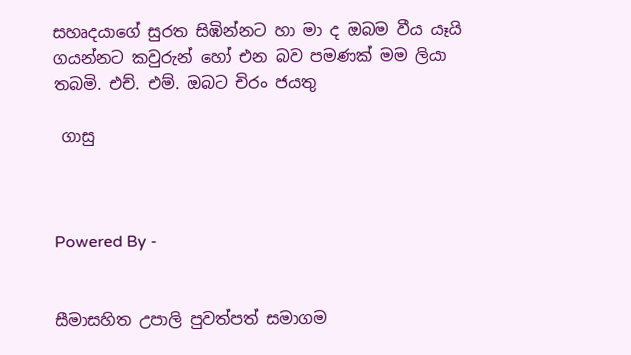සහෘදයාගේ සුරත සිඹින්නට හා මා ද ඔබම වීය යෑයි ගයන්නට කවුරුන් හෝ එන බව පමණක්‌ මම ලියා තබමි. එච්. එම්. ඔබට චිරං ජයතු

 ගාසු



Powered By -


සීමාසහිත උපාලි පුවත්පත් සමාගම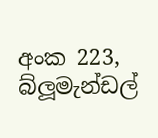අංක 223, බ්ලූමැන්ඩල්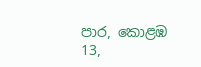පාර, කොළඹ 13,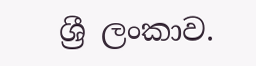ශ්‍රී ලංකාව.